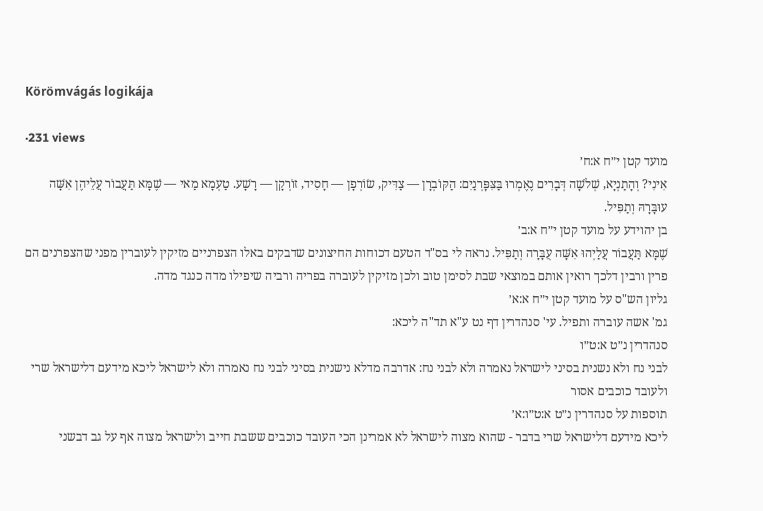Körömvágás logikája

·231 views
מועד קטן י״ח א:ח׳
אִינִי? וְהָתַנְיָא, שְׁלֹשָׁה דְּבָרִים נֶאֶמְרוּ בַּצִּפׇּרְנַיִם: הַקּוֹבְרָן — צַדִּיק, שׂוֹרְפָן — חָסִיד, זוֹרְקָן — רָשָׁע. טַעְמָא מַאי — שֶׁמָּא תַּעֲבוֹר עֲלֵיהֶן אִשָּׁה עוּבָּרָהּ וְתַפִּיל.
בן יהוידע על מועד קטן י״ח א:ב׳
שֶׁמָּא תַּעֲבוֹר עֲלַיְהוּ אִשָּׁה עֻבָּרָה וְתַפִּיל. נראה לי בס"ד הטעם דכוחות החיצונים שדבקים באלו הצפרניים מזיקין לעוברין מפני שהצפרנים הם פרין ורבין דלכך רואין אותם במוצאי שבת לסימן טוב ולכן מזיקין לעוברה בפריה ורביה שיפילו מדה כנגד מדה.
גליון הש"ס על מועד קטן י״ח א:א׳
גמ' אשה עוברה ותפיל. עי' סנהדרין דף נט ע"א תד"ה ליכא:
סנהדרין נ״ט א:ט״ו
לבני נח ולא נשנית בסיני לישראל נאמרה ולא לבני נח: אדרבה מדלא נישנית בסיני לבני נח נאמרה ולא לישראל ליכא מידעם דלישראל שרי ולעובד כוכבים אסור
תוספות על סנהדרין נ״ט א:ט״ו:א׳
ליכא מידעם דלישראל שרי בדבר - שהוא מצוה לישראל לא אמרינן הכי העובד כוכבים ששבת חייב ולישראל מצוה אף על גב דבשני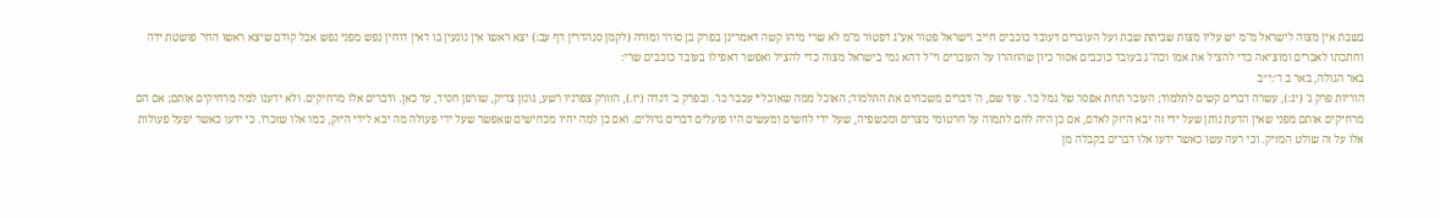בשבת אין מצוה לישראל מ"מ יש עליו מצות שביתת שבת ועל העוברים דעובד כוכבים חייב וישראל פטור אע"ג דפטור מ"מ לא שרי מיהו קשה דאמרינן בפרק בן סורר ומורה (לקמן סנהדרין דף עב:) יצא ראשו אין נוגעין בו דאין דוחין נפש מפני נפש אבל קודם שיצא ראשו החי' פושטת ידה וחתכתו לאברים ומוציאה כדי להציל את אמו וכה"ג בעובד כוכבים אסור כיון שהוזהרו על העוברים וי"ל דהא נמי בישראל מצוה כדי להציל ואפשר דאפילו בעובד כוכבים שרי:
באר הגולה, באר ב ד׳:י״ב
הוריות פרק ג' (יג:), עשרה דברים קשים לתלמוד; העובר תחת אפסר של גמל כו'. עוד שם, ה' דברים משכחים את התלמוד; האוכל ממה שאוכל* עכבר כו'. ובפרק ב' דנדה (יז.), הזורק צפרניו רשע, גונזן צדיק, שורפן חסיד, עד כאן. ודברים אלו מרחיקים. ולא ידענו למה מרחיקים אותם; אם הם מרחיקים אותם מפני שאין הדעת נותן שעל ידי זה יבא היזק לאדם, אם כן היה להם לתמוה על חרטומי מצרים ומכשפיה, שעל ידי לחשים ומעשים היו פועלים דברים גדולים. ואם כן למה יהיו מכחישים שאפשר שעל ידי פעולה מה יבא לידי היזק, כמו אלו שזכרו. כי ידעו כאשר יפעל פעולות אלו על זה שולט המזיק. וכי רעה עשו כאשר ידעו אלו דברים בקבלה מן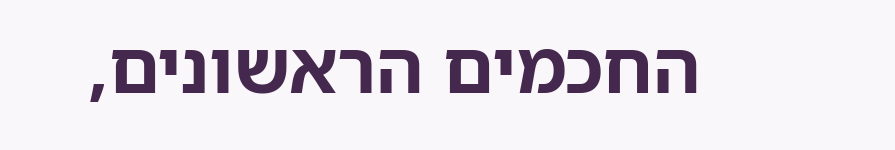החכמים הראשונים,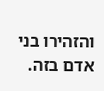והזהירו בני אדם בזה.